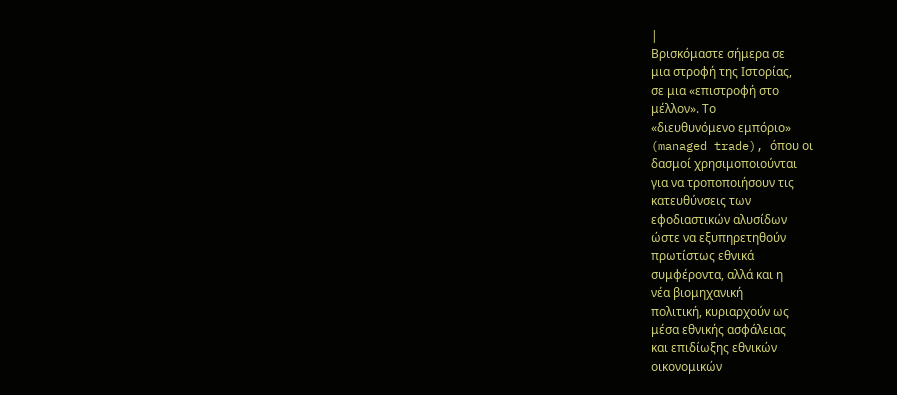|
Βρισκόμαστε σήμερα σε
μια στροφή της Ιστορίας,
σε μια «επιστροφή στο
μέλλον». Το
«διευθυνόμενο εμπόριο»
(managed trade), όπου οι
δασμοί χρησιμοποιούνται
για να τροποποιήσουν τις
κατευθύνσεις των
εφοδιαστικών αλυσίδων
ώστε να εξυπηρετηθούν
πρωτίστως εθνικά
συμφέροντα, αλλά και η
νέα βιομηχανική
πολιτική, κυριαρχούν ως
μέσα εθνικής ασφάλειας
και επιδίωξης εθνικών
οικονομικών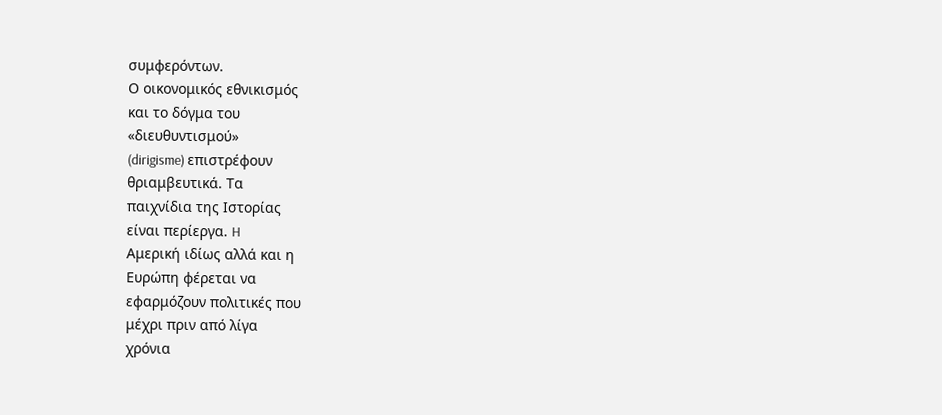συμφερόντων.
Ο οικονομικός εθνικισμός
και το δόγμα του
«διευθυντισμού»
(dirigisme) επιστρέφουν
θριαμβευτικά. Τα
παιχνίδια της Ιστορίας
είναι περίεργα. H
Αμερική ιδίως αλλά και η
Ευρώπη φέρεται να
εφαρμόζουν πολιτικές που
μέχρι πριν από λίγα
χρόνια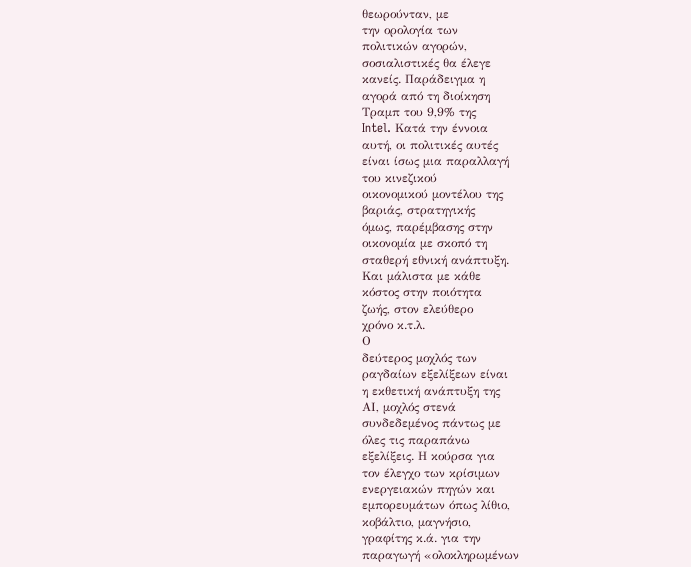θεωρούνταν, με
την ορολογία των
πολιτικών αγορών,
σοσιαλιστικές θα έλεγε
κανείς. Παράδειγμα η
αγορά από τη διοίκηση
Τραμπ του 9,9% της
Intel. Κατά την έννοια
αυτή, οι πολιτικές αυτές
είναι ίσως μια παραλλαγή
του κινεζικού
οικονομικού μοντέλου της
βαριάς, στρατηγικής
όμως, παρέμβασης στην
οικονομία με σκοπό τη
σταθερή εθνική ανάπτυξη.
Και μάλιστα με κάθε
κόστος στην ποιότητα
ζωής, στον ελεύθερο
χρόνο κ.τ.λ.
Ο
δεύτερος μοχλός των
ραγδαίων εξελίξεων είναι
η εκθετική ανάπτυξη της
ΑΙ, μοχλός στενά
συνδεδεμένος πάντως με
όλες τις παραπάνω
εξελίξεις. Η κούρσα για
τον έλεγχο των κρίσιμων
ενεργειακών πηγών και
εμπορευμάτων όπως λίθιο,
κοβάλτιο, μαγνήσιο,
γραφίτης κ.ά. για την
παραγωγή «ολοκληρωμένων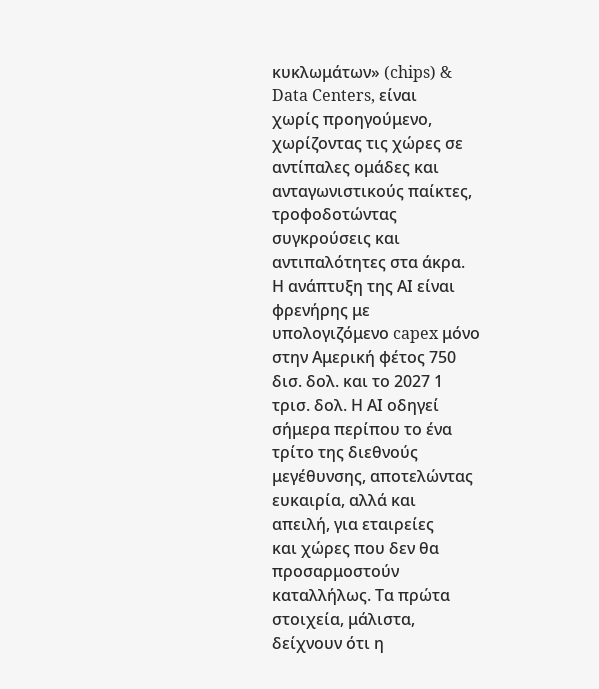κυκλωμάτων» (chips) &
Data Centers, είναι
χωρίς προηγούμενο,
χωρίζοντας τις χώρες σε
αντίπαλες ομάδες και
ανταγωνιστικούς παίκτες,
τροφοδοτώντας
συγκρούσεις και
αντιπαλότητες στα άκρα.
Η ανάπτυξη της ΑΙ είναι
φρενήρης με
υπολογιζόμενο capex μόνο
στην Αμερική φέτος 750
δισ. δολ. και το 2027 1
τρισ. δολ. Η ΑΙ οδηγεί
σήμερα περίπου το ένα
τρίτο της διεθνούς
μεγέθυνσης, αποτελώντας
ευκαιρία, αλλά και
απειλή, για εταιρείες
και χώρες που δεν θα
προσαρμοστούν
καταλλήλως. Τα πρώτα
στοιχεία, μάλιστα,
δείχνουν ότι η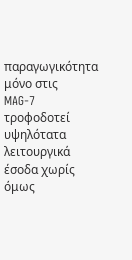παραγωγικότητα μόνο στις
MAG-7 τροφοδοτεί
υψηλότατα λειτουργικά
έσοδα χωρίς όμως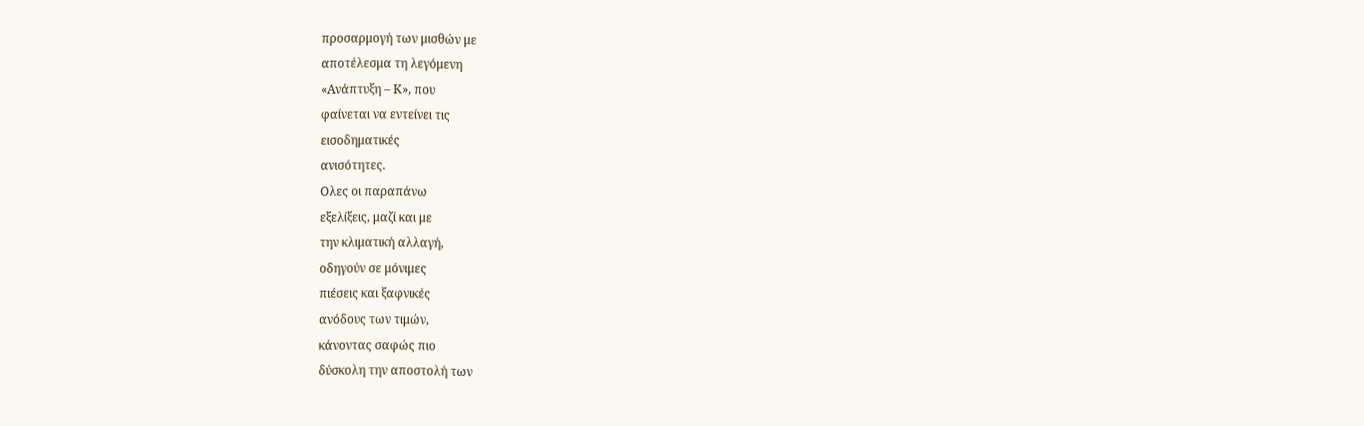προσαρμογή των μισθών με
αποτέλεσμα τη λεγόμενη
«Ανάπτυξη – Κ», που
φαίνεται να εντείνει τις
εισοδηματικές
ανισότητες.
Ολες οι παραπάνω
εξελίξεις, μαζί και με
την κλιματική αλλαγή,
οδηγούν σε μόνιμες
πιέσεις και ξαφνικές
ανόδους των τιμών,
κάνοντας σαφώς πιο
δύσκολη την αποστολή των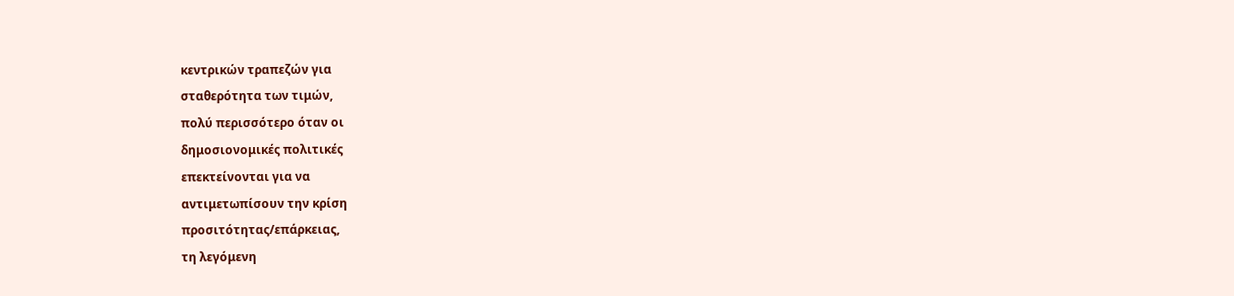κεντρικών τραπεζών για
σταθερότητα των τιμών,
πολύ περισσότερο όταν οι
δημοσιονομικές πολιτικές
επεκτείνονται για να
αντιμετωπίσουν την κρίση
προσιτότητας/επάρκειας,
τη λεγόμενη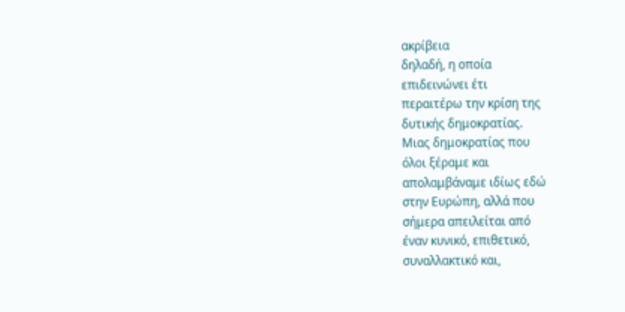ακρίβεια
δηλαδή, η οποία
επιδεινώνει έτι
περαιτέρω την κρίση της
δυτικής δημοκρατίας.
Μιας δημοκρατίας που
όλοι ξέραμε και
απολαμβάναμε ιδίως εδώ
στην Ευρώπη, αλλά που
σήμερα απειλείται από
έναν κυνικό, επιθετικό,
συναλλακτικό και,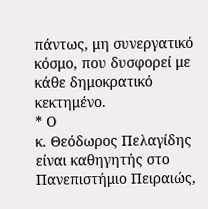πάντως, μη συνεργατικό
κόσμο, που δυσφορεί με
κάθε δημοκρατικό
κεκτημένο.
* Ο
κ. Θεόδωρος Πελαγίδης
είναι καθηγητής στο
Πανεπιστήμιο Πειραιώς,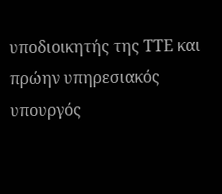υποδιοικητής της ΤΤΕ και
πρώην υπηρεσιακός
υπουργός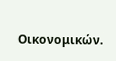Οικονομικών.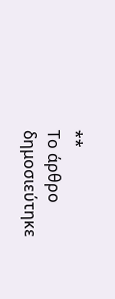**
Το άρθρο δημοσιεύτηκε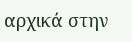αρχικά στην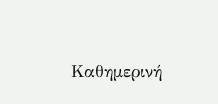Καθημερινή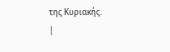της Κυριακής.
|